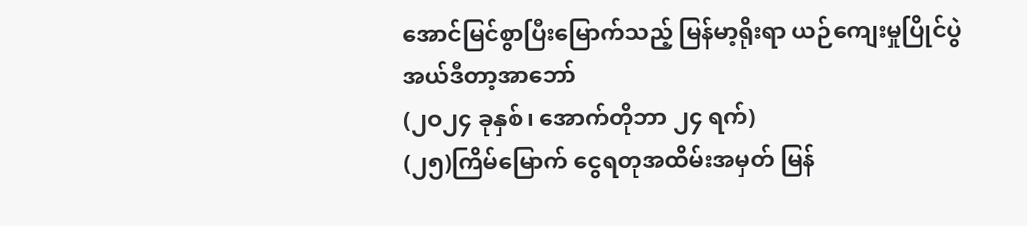အောင်မြင်စွာပြီးမြောက်သည့် မြန်မာ့ရိုးရာ ယဉ်ကျေးမှုပြိုင်ပွဲ
အယ်ဒီတာ့အာဘော်
(၂ဝ၂၄ ခုနှစ်၊ အောက်တိုဘာ ၂၄ ရက်)
(၂၅)ကြိမ်မြောက် ငွေရတုအထိမ်းအမှတ် မြန်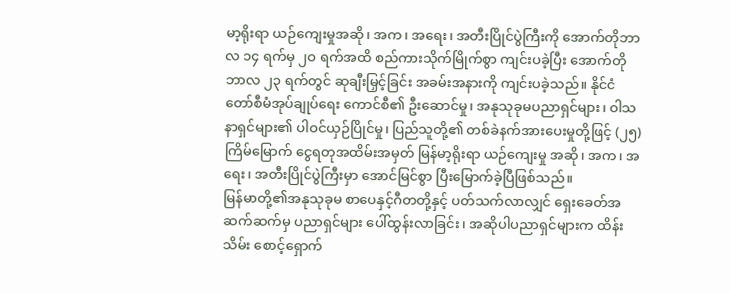မာ့ရိုးရာ ယဉ်ကျေးမှုအဆို၊ အက၊ အရေး၊ အတီးပြိုင်ပွဲကြီးကို အောက်တိုဘာလ ၁၄ ရက်မှ ၂ဝ ရက်အထိ စည်ကားသိုက်မြိုက်စွာ ကျင်းပခဲ့ပြီး အောက်တိုဘာလ ၂၃ ရက်တွင် ဆုချီးမြှင့်ခြင်း အခမ်းအနားကို ကျင်းပခဲ့သည်။ နိုင်ငံတော်စီမံအုပ်ချုပ်ရေး ကောင်စီ၏ ဦးဆောင်မှု၊ အနုသုခုမပညာရှင်များ၊ ဝါသနာရှင်များ၏ ပါဝင်ယှဉ်ပြိုင်မှု၊ ပြည်သူတို့၏ တစ်ခဲနက်အားပေးမှုတို့ဖြင့် (၂၅)ကြိမ်မြောက် ငွေရတုအထိမ်းအမှတ် မြန်မာ့ရိုးရာ ယဉ်ကျေးမှု အဆို၊ အက၊ အရေး၊ အတီးပြိုင်ပွဲကြီးမှာ အောင်မြင်စွာ ပြီးမြောက်ခဲ့ပြီဖြစ်သည်။
မြန်မာတို့၏အနုသုခုမ စာပေနှင့်ဂီတတို့နှင့် ပတ်သက်လာလျှင် ရှေးခေတ်အဆက်ဆက်မှ ပညာရှင်များ ပေါ်ထွန်းလာခြင်း၊ အဆိုပါပညာရှင်များက ထိန်းသိမ်း စောင့်ရှောက်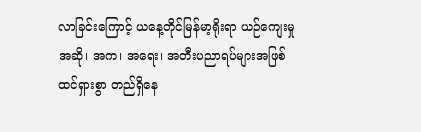လာခြင်းကြောင့် ယနေ့တိုင်မြန်မာ့ရိုးရာ ယဉ်ကျေးမှုအဆို၊ အက၊ အရေး၊ အတီးပညာရပ်များအဖြစ် ထင်ရှားစွာ တည်ရှိနေ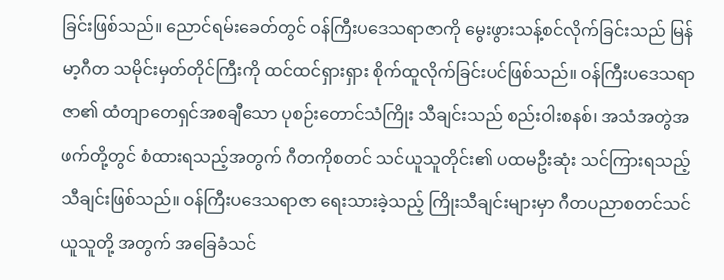ခြင်းဖြစ်သည်။ ညောင်ရမ်းခေတ်တွင် ဝန်ကြီးပဒေသရာဇာကို မွေးဖွားသန့်စင်လိုက်ခြင်းသည် မြန်မာ့ဂီတ သမိုင်းမှတ်တိုင်ကြီးကို ထင်ထင်ရှားရှား စိုက်ထူလိုက်ခြင်းပင်ဖြစ်သည်။ ဝန်ကြီးပဒေသရာဇာ၏ ထံတျာတေရှင်အစချီသော ပုစဉ်းတောင်သံကြိုး သီချင်းသည် စည်းဝါးစနစ်၊ အသံအတွဲအဖက်တို့တွင် စံထားရသည့်အတွက် ဂီတကိုစတင် သင်ယူသူတိုင်း၏ ပထမဦးဆုံး သင်ကြားရသည့် သီချင်းဖြစ်သည်။ ဝန်ကြီးပဒေသရာဇာ ရေးသားခဲ့သည့် ကြိုးသီချင်းများမှာ ဂီတပညာစတင်သင်ယူသူတို့ အတွက် အခြေခံသင်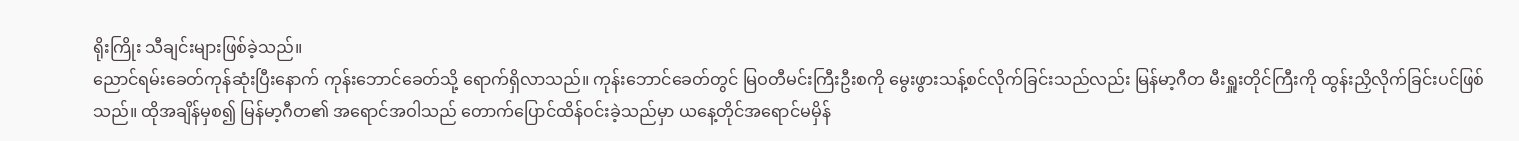ရိုးကြိုး သီချင်းများဖြစ်ခဲ့သည်။
ညောင်ရမ်းခေတ်ကုန်ဆုံးပြီးနောက် ကုန်းဘောင်ခေတ်သို့ ရောက်ရှိလာသည်။ ကုန်းဘောင်ခေတ်တွင် မြဝတီမင်းကြီးဦးစကို မွေးဖွားသန့်စင်လိုက်ခြင်းသည်လည်း မြန်မာ့ဂီတ မီးရှူးတိုင်ကြီးကို ထွန်းညှိလိုက်ခြင်းပင်ဖြစ်သည်။ ထိုအချိန်မှစ၍ မြန်မာ့ဂီတ၏ အရောင်အဝါသည် တောက်ပြောင်ထိန်ဝင်းခဲ့သည်မှာ ယနေ့တိုင်အရောင်မမှိန်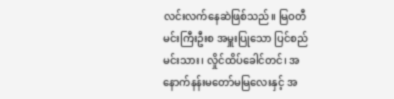လင်းလက်နေဆဲဖြစ်သည်။ မြဝတီမင်းကြီးဦးစ အမှူးပြုသော ပြင်စည်မင်းသား၊ လှိုင်ထိပ်ခေါင်တင်၊ အနောက်နန်းမတော်မမြလေးနှင့် အ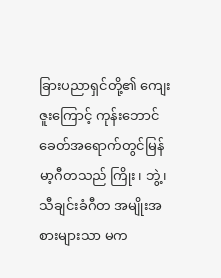ခြားပညာရှင်တို့၏ ကျေးဇူးကြောင့် ကုန်းဘောင်ခေတ်အရောက်တွင်မြန်မာ့ဂီတသည် ကြိုး၊ ဘွဲ့၊ သီချင်းခံဂီတ အမျိုးအစားများသာ မက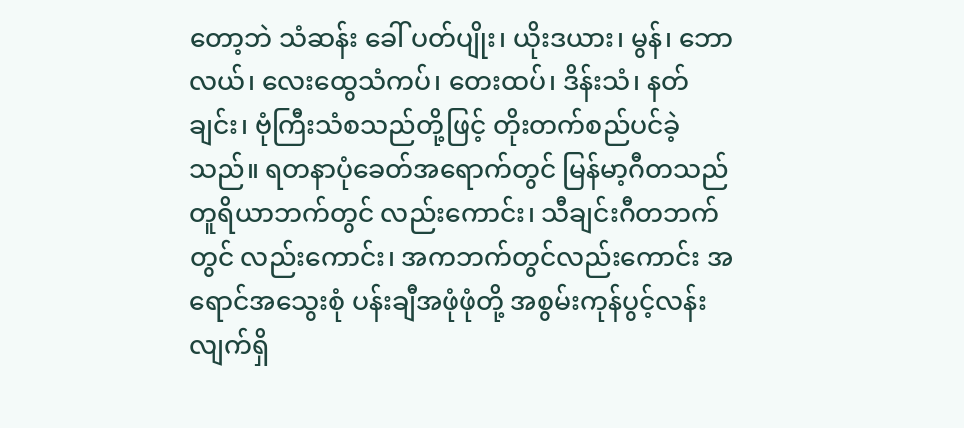တော့ဘဲ သံဆန်း ခေါ် ပတ်ပျိုး၊ ယိုးဒယား၊ မွန်၊ ဘောလယ်၊ လေးထွေသံကပ်၊ တေးထပ်၊ ဒိန်းသံ၊ နတ်ချင်း၊ ဗုံကြီးသံစသည်တို့ဖြင့် တိုးတက်စည်ပင်ခဲ့သည်။ ရတနာပုံခေတ်အရောက်တွင် မြန်မာ့ဂီတသည် တူရိယာဘက်တွင် လည်းကောင်း၊ သီချင်းဂီတဘက်တွင် လည်းကောင်း၊ အကဘက်တွင်လည်းကောင်း အရောင်အသွေးစုံ ပန်းချီအဖုံဖုံတို့ အစွမ်းကုန်ပွင့်လန်းလျက်ရှိ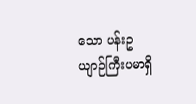သော ပန်းဥယျာဉ်ကြီးပမာရှိ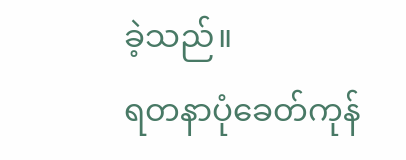ခဲ့သည်။
ရတနာပုံခေတ်ကုန်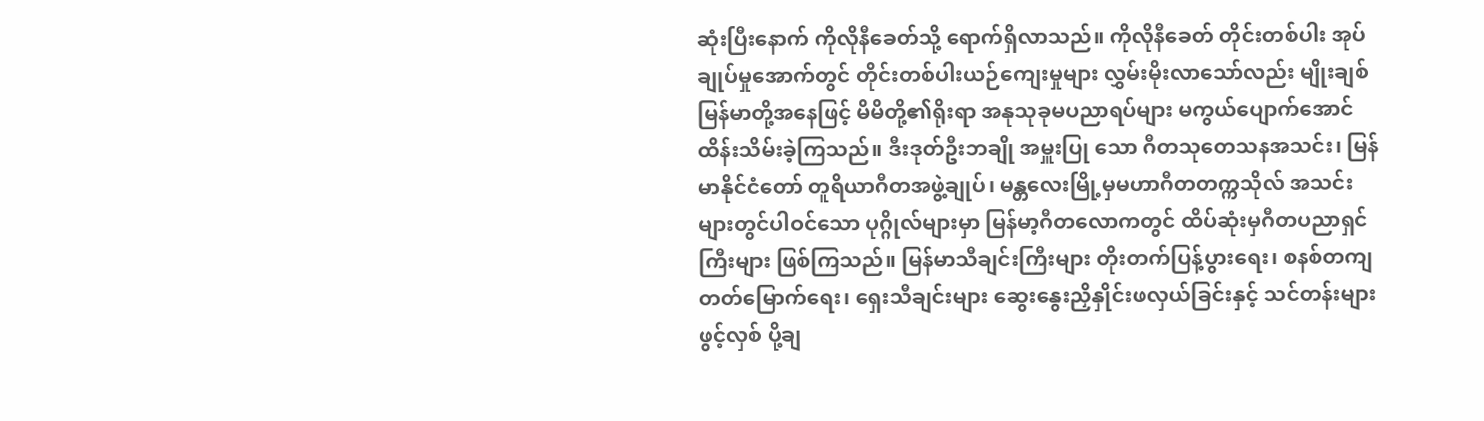ဆုံးပြီးနောက် ကိုလိုနီခေတ်သို့ ရောက်ရှိလာသည်။ ကိုလိုနီခေတ် တိုင်းတစ်ပါး အုပ်ချုပ်မှုအောက်တွင် တိုင်းတစ်ပါးယဉ်ကျေးမှုများ လွှမ်းမိုးလာသော်လည်း မျိုးချစ်မြန်မာတို့အနေဖြင့် မိမိတို့၏ရိုးရာ အနုသုခုမပညာရပ်များ မကွယ်ပျောက်အောင် ထိန်းသိမ်းခဲ့ကြသည်။ ဒီးဒုတ်ဦးဘချို အမှူးပြု သော ဂီတသုတေသနအသင်း၊ မြန်မာနိုင်ငံတော် တူရိယာဂီတအဖွဲ့ချုပ်၊ မန္တလေးမြို့မှမဟာဂီတတက္ကသိုလ် အသင်းများတွင်ပါဝင်သော ပုဂ္ဂိုလ်များမှာ မြန်မာ့ဂီတလောကတွင် ထိပ်ဆုံးမှဂီတပညာရှင်ကြီးများ ဖြစ်ကြသည်။ မြန်မာသီချင်းကြီးများ တိုးတက်ပြန့်ပွားရေး၊ စနစ်တကျ တတ်မြောက်ရေး၊ ရှေးသီချင်းများ ဆွေးနွေးညှိနှိုင်းဖလှယ်ခြင်းနှင့် သင်တန်းများဖွင့်လှစ် ပို့ချ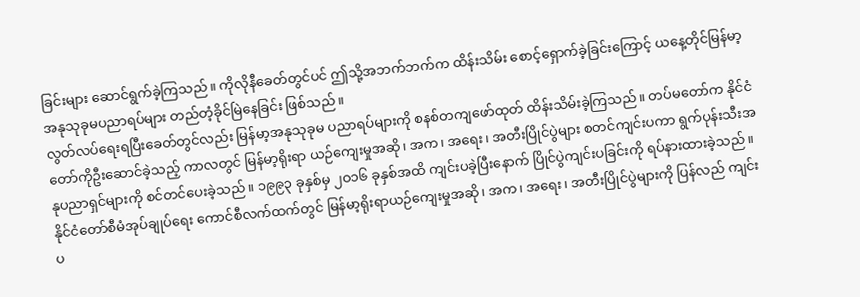ခြင်းများ ဆောင်ရွက်ခဲ့ကြသည်။ ကိုလိုနီခေတ်တွင်ပင် ဤသို့အဘက်ဘက်က ထိန်းသိမ်း စောင့်ရှောက်ခဲ့ခြင်းကြောင့် ယနေ့တိုင်မြန်မာ့ အနုသုခုမပညာရပ်များ တည်တံ့ခိုင်မြဲနေခြင်း ဖြစ်သည်။
လွတ်လပ်ရေးရပြီးခေတ်တွင်လည်း မြန်မာ့အနုသုခုမ ပညာရပ်များကို စနစ်တကျဖော်ထုတ် ထိန်းသိမ်းခဲ့ကြသည်။ တပ်မတော်က နိုင်ငံတော်ကိုဦးဆောင်ခဲ့သည့် ကာလတွင် မြန်မာ့ရိုးရာ ယဉ်ကျေးမှုအဆို၊ အက၊ အရေး၊ အတီးပြိုင်ပွဲများ စတင်ကျင်းပကာ ရွက်ပုန်းသီးအနုပညာရှင်များကို စင်တင်ပေးခဲ့သည်။ ၁၉၉၃ ခုနှစ်မှ ၂ဝ၁၆ ခုနှစ်အထိ ကျင်းပခဲ့ပြီးနောက် ပြိုင်ပွဲကျင်းပခြင်းကို ရပ်နားထားခဲ့သည်။ နိုင်ငံတော်စီမံအုပ်ချုပ်ရေး ကောင်စီလက်ထက်တွင် မြန်မာ့ရိုးရာယဉ်ကျေးမှုအဆို၊ အက၊ အရေး၊ အတီးပြိုင်ပွဲများကို ပြန်လည် ကျင်းပ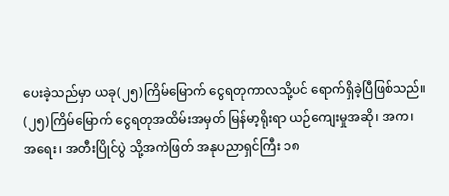ပေးခဲ့သည်မှာ ယခု(၂၅)ကြိမ်မြောက် ငွေရတုကာလသို့ပင် ရောက်ရှိခဲ့ပြီဖြစ်သည်။
(၂၅)ကြိမ်မြောက် ငွေရတုအထိမ်းအမှတ် မြန်မာ့ရိုးရာ ယဉ်ကျေးမှုအဆို၊ အက၊ အရေး၊ အတီးပြိုင်ပွဲ သို့အကဲဖြတ် အနုပညာရှင်ကြီး ၁၈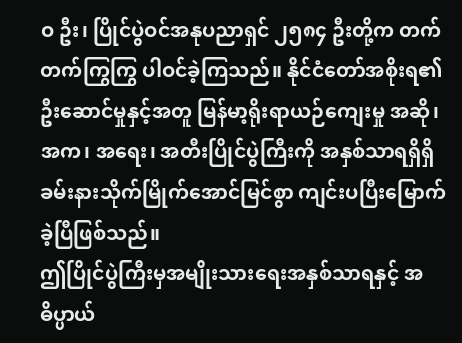ဝ ဦး၊ ပြိုင်ပွဲဝင်အနုပညာရှင် ၂၅၈၄ ဦးတို့က တက်တက်ကြွကြွ ပါဝင်ခဲ့ကြသည်။ နိုင်ငံတော်အစိုးရ၏ ဦးဆောင်မှုနှင့်အတူ မြန်မာ့ရိုးရာယဉ်ကျေးမှု အဆို၊ အက၊ အရေး၊ အတီးပြိုင်ပွဲကြီးကို အနှစ်သာရရှိရှိ ခမ်းနားသိုက်မြိုက်အောင်မြင်စွာ ကျင်းပပြီးမြောက်ခဲ့ပြီဖြစ်သည်။
ဤပြိုင်ပွဲကြီးမှအမျိုးသားရေးအနှစ်သာရနှင့် အဓိပ္ပာယ်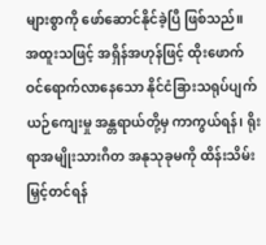များစွာကို ဖော်ဆောင်နိုင်ခဲ့ပြီ ဖြစ်သည်။
အထူးသဖြင့် အရှိန်အဟုန်ဖြင့် ထိုးဖောက်ဝင်ရောက်လာနေသော နိုင်ငံခြားသရုပ်ပျက် ယဉ်ကျေးမှု အန္တရာယ်တို့မှ ကာကွယ်ရန်၊ ရိုးရာအမျိုးသားဂီတ အနုသုခုမကို ထိန်းသိမ်းမြှင့်တင်ရန်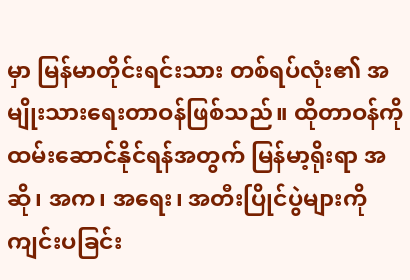မှာ မြန်မာတိုင်းရင်းသား တစ်ရပ်လုံး၏ အမျိုးသားရေးတာဝန်ဖြစ်သည်။ ထိုတာဝန်ကို ထမ်းဆောင်နိုင်ရန်အတွက် မြန်မာ့ရိုးရာ အဆို၊ အက၊ အရေး၊ အတီးပြိုင်ပွဲများကို ကျင်းပခြင်း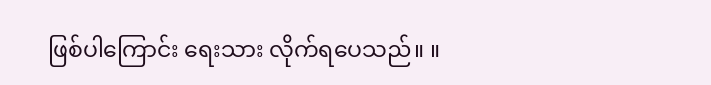ဖြစ်ပါကြောင်း ရေးသား လိုက်ရပေသည်။ ။